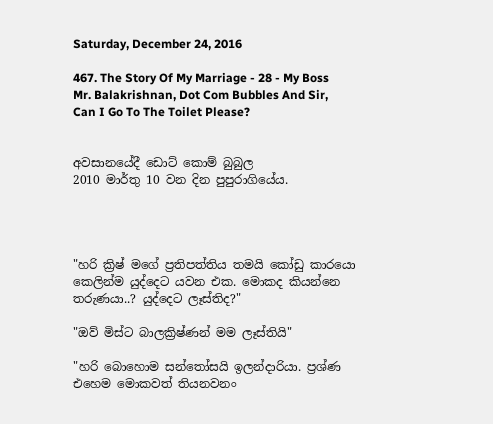Saturday, December 24, 2016

467. The Story Of My Marriage - 28 - My Boss Mr. Balakrishnan, Dot Com Bubbles And Sir, Can I Go To The Toilet Please?


අවසානයේදී ඩොට් කොම් බුබුල
2010 මාර්තු 10 වන දින පුපුරාගියේය.




"හරි ක්‍රිෂ් මගේ ප්‍රතිපත්තිය තමයි කෝඩු කාරයො කෙලින්ම යුද්දෙට යවන එක. මොකද කියන්නෙ තරුණයා..? යුද්දෙට ලෑස්තිද?"

"ඔව් මිස්ට බාලක්‍රිෂ්ණන් මම ලෑස්තියි"

"හරි බොහොම සන්තෝසයි ඉලන්දාරියා. ප්‍රශ්ණ එහෙම මොකවත් තියනවනං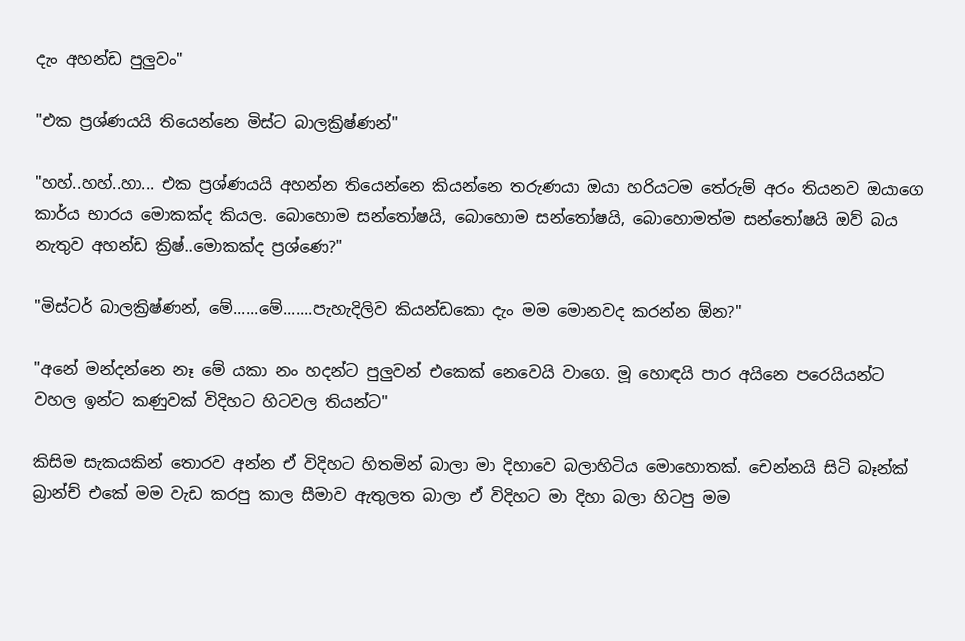දැං අහන්ඩ පුලුවං"

"එක ප්‍රශ්ණයයි තියෙන්නෙ මිස්ට බාලක්‍රිෂ්ණන්"

"හහ්..හහ්..හා... එක ප්‍රශ්ණයයි අහන්න තියෙන්නෙ කියන්නෙ තරුණයා ඔයා හරියටම තේරුම් අරං තියනව ඔයාගෙ කාර්ය භාරය මොකක්ද කියල. බොහොම සන්තෝෂයි, බොහොම සන්තෝෂයි, බොහොමත්ම සන්තෝෂයි ඔව් බය නැතුව අහන්ඩ ක්‍රිෂ්..මොකක්ද ප්‍රශ්ණෙ?"

"මිස්ටර් බාලක්‍රිෂ්ණන්, මේ......මේ.......පැහැදිලිව කියන්ඩකො දැං මම මොනවද කරන්න ඕන?"

"අනේ මන්දන්නෙ නෑ මේ යකා නං හදන්ට පුලුවන් එකෙක් නෙවෙයි වාගෙ. මූ හොඳයි පාර අයිනෙ පරෙයියන්ට වහල ඉන්ට කණුවක් විදිහට හිටවල තියන්ට"

කිසිම සැකයකින් තොරව අන්න ඒ විදිහට හිතමින් බාලා මා දිහාවෙ බලාහිටිය මොහොතක්. චෙන්නයි සිටි බෑන්ක් බ්‍රාන්ච් එකේ මම වැඩ කරපු කාල සීමාව ඇතුලත බාලා ඒ විදිහට මා දිහා බලා හිටපු මම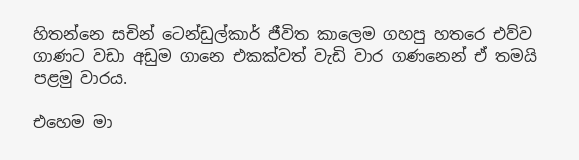හිතන්නෙ සචින් ටෙන්ඩුල්කාර් ජීවිත කාලෙම ගහපු හතරෙ එව්ව ගාණට වඩා අඩුම ගානෙ එකක්වත් වැඩි වාර ගණනෙන් ඒ තමයි පළමු වාරය.

එහෙම මා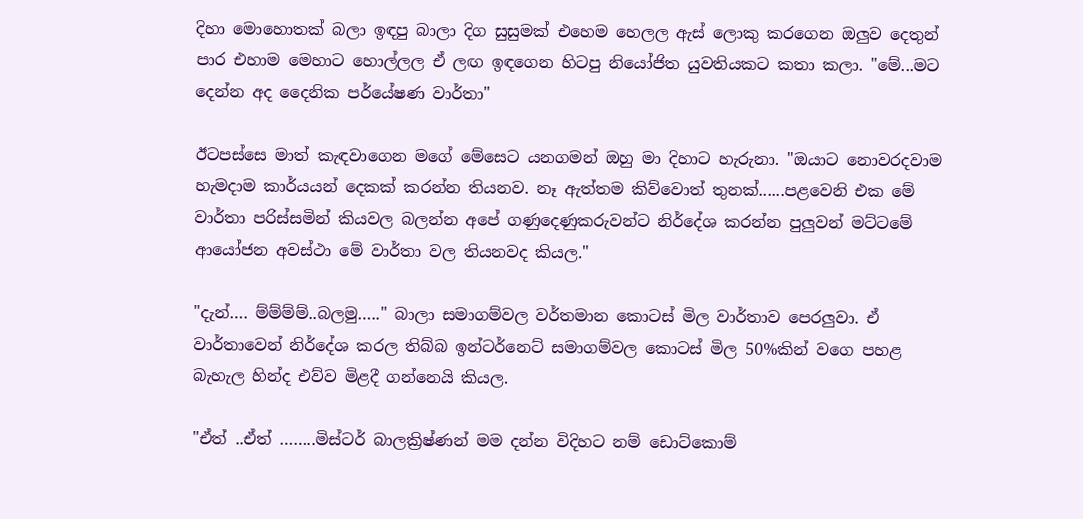දිහා මොහොතක් බලා ඉඳපු බාලා දිග සුසුමක් එහෙම හෙලල ඇස් ලොකු කරගෙන ඔලුව දෙතුන් පාර එහාම මෙහාට හොල්ලල ඒ ලඟ ඉඳගෙන හිටපු නියෝජිත යුවතියකට කතා කලා. "මේ...මට දෙන්න අද දෛනික පර්යේෂණ වාර්තා"

ඊටපස්සෙ මාත් කැඳවාගෙන මගේ මේසෙට යනගමන් ඔහු මා දිහාට හැරුනා. "ඔයාට නොවරදවාම හැමදාම කාර්යයන් දෙකක් කරන්න තියනව. නෑ ඇත්තම කිව්වොත් තුනක්......පළවෙනි එක මේ වාර්තා පරිස්සමින් කියවල බලන්න අපේ ගණුදෙණුකරුවන්ට නිර්දේශ කරන්න පුලුවන් මට්ටමේ ආයෝජන අවස්ථා මේ වාර්තා වල තියනවද කියල."

"දැන්…. ම්ම්ම්ම්..බලමු….." බාලා සමාගම්වල වර්තමාන කොටස් මිල වාර්තාව පෙරලුවා. ඒ වාර්තාවෙන් නිර්දේශ කරල තිබ්බ ඉන්ටර්නෙට් සමාගම්වල කොටස් මිල 50%කින් වගෙ පහළ බැහැල හින්ද එව්ව මිළදී ගන්නෙයි කියල.

"ඒත් ..ඒත් ……..මිස්ටර් බාලක්‍රිෂ්ණන් මම දන්න විදිහට නම් ඩොට්කොම්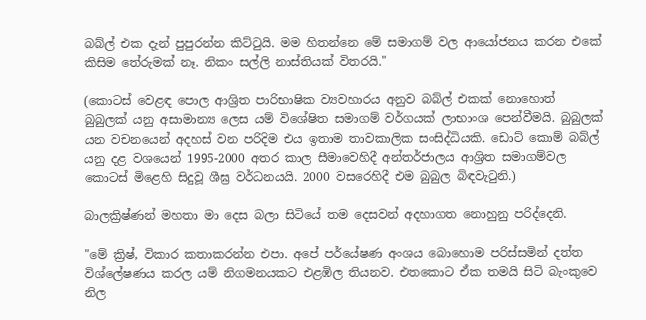බබ්ල් එක දැන් පුපුරන්න කිට්ටුයි. මම හිතන්නෙ මේ සමාගම් වල ආයෝජනය කරන එකේ කිසිම තේරුමක් නෑ. නිකං සල්ලි නාස්තියක් විතරයි."

(කොටස් වෙළඳ පොල ආශ්‍රිත පාරිභාෂික ව්‍යවහාරය අනුව බබ්ල් එකක් නොහොත් බුබුලක් යනු අසාමාන්‍ය ලෙස යම් විශේෂිත සමාගම් වර්ගයක් ලාභාංශ පෙන්වීමයි. බුබුලක් යන වචනයෙන් අදහස් වන පරිදිම එය ඉතාම තාවකාලික සංසිද්ධියකි. ඩොට් කොම් බබ්ල් යනු දළ වශයෙන් 1995-2000 අතර කාල සීමාවෙහිදී අන්තර්ජාලය ආශ්‍රිත සමාගම්වල කොටස් මිළෙහි සිදුවූ ශීඝ්‍ර වර්ධනයයි. 2000 වසරෙහිදී එම බුබුල බිඳවැටුනි.)

බාලක්‍රිෂ්ණන් මහතා මා දෙස බලා සිටියේ තම දෙසවන් අදහාගත නොහුනු පරිද්දෙනි.

"මේ ක්‍රිෂ්, විකාර කතාකරන්න එපා. අපේ පර්යේෂණ අංශය බොහොම පරිස්සමින් දත්ත විශ්ලේෂණය කරල යම් නිගමනයකට එළඹිල තියනව. එතකොට ඒක තමයි සිටි බැංකුවෙ නිල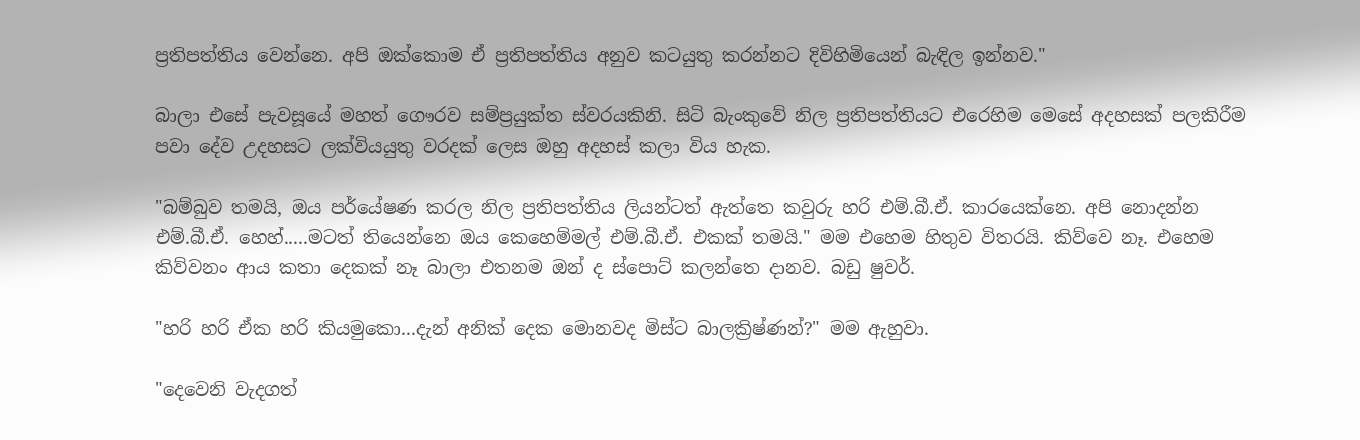ප්‍රතිපත්තිය වෙන්නෙ. අපි ඔක්කොම ඒ ප්‍රතිපත්තිය අනුව කටයුතු කරන්නට දිවිහිමියෙන් බැඳිල ඉන්නව."

බාලා එසේ පැවසූයේ මහත් ගෞරව සම්ප්‍රයුක්ත ස්වරයකිනි. සිටි බැංකුවේ නිල ප්‍රතිපත්තියට එරෙහිම මෙසේ අදහසක් පලකිරීම පවා දේව උදහසට ලක්වියයුතු වරදක් ලෙස ඔහු අදහස් කලා විය හැක.

"බම්බුව තමයි, ඔය පර්යේෂණ කරල නිල ප්‍රතිපත්තිය ලියන්ටත් ඇත්තෙ කවුරු හරි එම්.බී.ඒ. කාරයෙක්නෙ. අපි නොදන්න එම්.බී.ඒ. හෙහ්.....මටත් තියෙන්නෙ ඔය කෙහෙම්මල් එම්.බී.ඒ. එකක් තමයි." මම එහෙම හිතුව විතරයි. කිව්වෙ නෑ. එහෙම කිව්වනං ආය කතා දෙකක් නෑ බාලා එතනම ඔන් ද ස්පොට් කලන්තෙ දානව. බඩු ෂුවර්.

"හරි හරි ඒක හරි කියමුකො...දැන් අනික් දෙක මොනවද මිස්ට බාලක්‍රිෂ්ණන්?" මම ඇහුවා.

"දෙවෙනි වැදගත්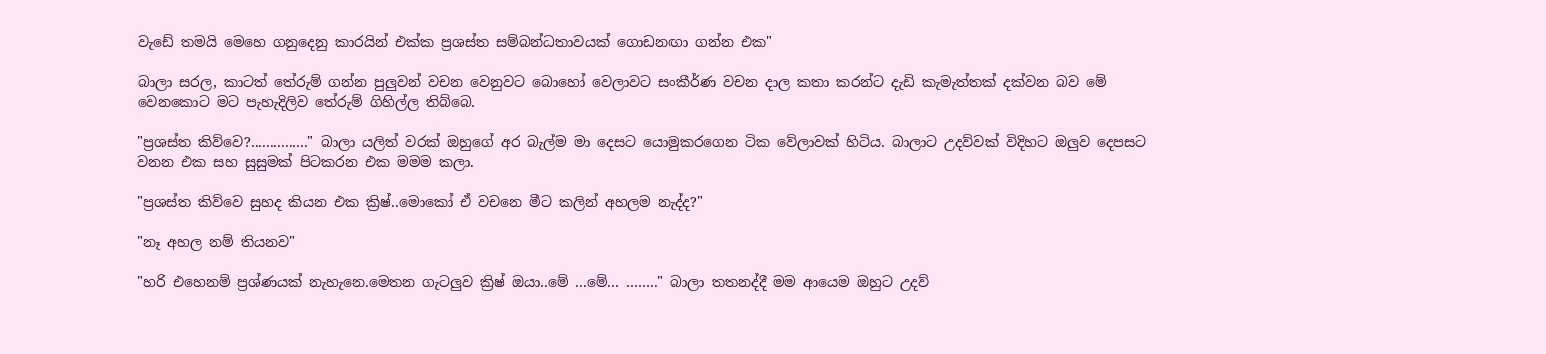වැඩේ තමයි මෙහෙ ගනුදෙනු කාරයින් එක්ක ප්‍රශස්ත සම්බන්ධතාවයක් ගොඩනඟා ගන්න එක"

බාලා සරල, කාටත් තේරුම් ගන්න පුලුවන් වචන වෙනුවට බොහෝ වෙලාවට සංකීර්ණ වචන දාල කතා කරන්ට දැඩි කැමැත්තක් දක්වන බව මේ වෙනකොට මට පැහැදිලිව තේරුම් ගිහිල්ල තිබ්බෙ.

"ප්‍රශස්ත කිව්වෙ?..............." බාලා යලිත් වරක් ඔහුගේ අර බැල්ම මා දෙසට යොමුකරගෙන ටික වේලාවක් හිටිය. බාලාට උදව්වක් විදිහට ඔලුව දෙපසට වනන එක සහ සුසුමක් පිටකරන එක මමම කලා.

"ප්‍රශස්ත කිව්වෙ සුහද කියන එක ක්‍රිෂ්..මොකෝ ඒ වචනෙ මීට කලින් අහලම නැද්ද?"

"නෑ අහල නම් තියනව"

"හරි එහෙනම් ප්‍රශ්ණයක් නැහැනෙ.මෙතන ගැටලුව ක්‍රිෂ් ඔයා..මේ ...මේ... …….." බාලා තතනද්දී මම ආයෙම ඔහුට උදව්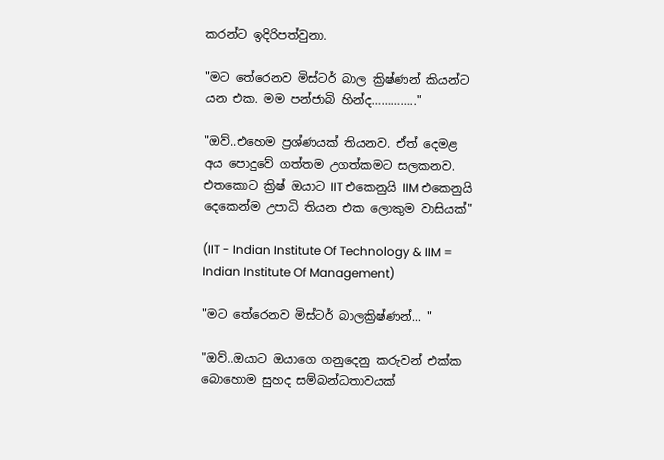කරන්ට ඉදිරිපත්වුනා.

"මට තේරෙනව මිස්ටර් බාල ක්‍රිෂ්ණන් කියන්ට යන එක. මම පන්ජාබි හින්ද………….."

"ඔව්..එහෙම ප්‍රශ්ණයක් තියනව. ඒත් දෙමළ අය පොදුවේ ගත්තම උගත්කමට සලකනව. එතකොට ක්‍රිෂ් ඔයාට IIT එකෙනුයි IIM එකෙනුයි දෙකෙන්ම උපාධි තියන එක ලොකුම වාසියක්"

(IIT - Indian Institute Of Technology & IIM = Indian Institute Of Management)

"මට තේරෙනව මිස්ටර් බාලක්‍රිෂ්ණන්... "

"ඔව්..ඔයාට ඔයාගෙ ගනුදෙනු කරුවන් එක්ක බොහොම සුහද සම්බන්ධතාවයක්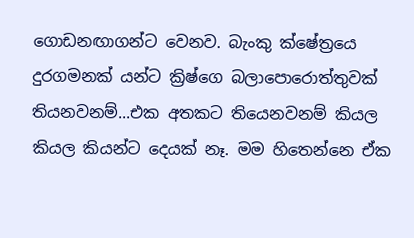ගොඩනඟාගන්ට වෙනව. බැංකු ක්ෂේත්‍රයෙ දුරගමනක් යන්ට ක්‍රිෂ්ගෙ බලාපොරොත්තුවක් තියනවනම්...එක අතකට තියෙනවනම් කියල කියල කියන්ට දෙයක් නෑ. මම හිතෙන්නෙ ඒක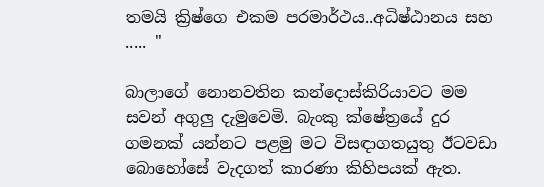තමයි ක්‍රිෂ්ගෙ එකම පරමාර්ථය..අධිෂ්ඨානය සහ ..... "

බාලාගේ නොනවතින කන්දොස්කිරියාවට මම සවන් අගුලු දැමුවෙමි. බැංකු ක්ෂේත්‍රයේ දුර ගමනක් යන්නට පළමු මට විසඳාගතයුතු ඊටවඩා බොහෝසේ වැදගත් කාරණා කිහිපයක් ඇත.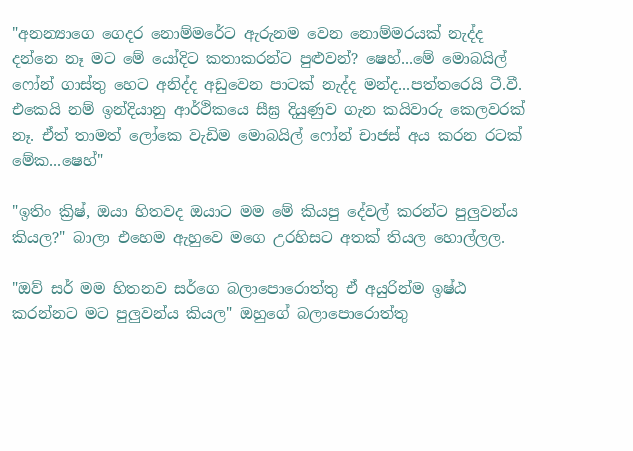"අනන්‍යාගෙ ගෙදර නොම්මරේට ඇරුනම වෙන නොම්මරයක් නැද්ද දන්නෙ නෑ මට මේ යෝදිට කතාකරන්ට පුළුවන්? ෂෙහ්...මේ මොබයිල් ෆෝන් ගාස්තු හෙට අනිද්ද අඩුවෙන පාටක් නැද්ද මන්ද...පත්තරෙයි ටී.වී. එකෙයි නම් ඉන්දියානු ආර්ථිකයෙ සීඝ්‍ර දියුණුව ගැන කයිවාරු කෙලවරක් නෑ. ඒත් තාමත් ලෝකෙ වැඩිම මොබයිල් ෆෝන් චාජස් අය කරන රටක් මේක...ෂෙහ්"

"ඉතිං ක්‍රිෂ්, ඔයා හිතවද ඔයාට මම මේ කියපු දේවල් කරන්ට පුලුවන්ය කියල?" බාලා එහෙම ඇහුවෙ මගෙ උරහිසට අතක් තියල හොල්ලල.

"ඔව් සර් මම හිතනව සර්ගෙ බලාපොරොත්තු ඒ අයුරින්ම ඉෂ්ඨ කරන්නට මට පුලුවන්ය කියල" ඔහුගේ බලාපොරොත්තු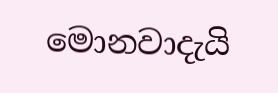මොනවාදැයි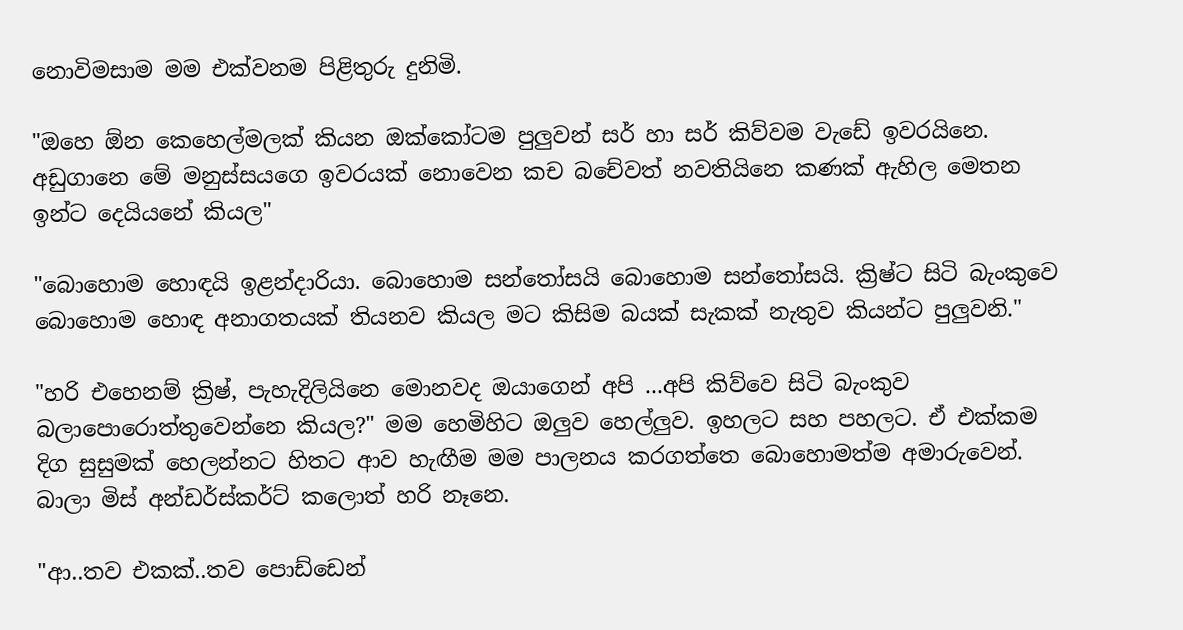නොවිමසාම මම එක්වනම පිළිතුරු දුනිමි.

"ඔහෙ ඕන කෙහෙල්මලක් කියන ඔක්කෝටම පුලුවන් සර් හා සර් කිව්වම වැඩේ ඉවරයිනෙ. අඩුගානෙ මේ මනුස්සයගෙ ඉවරයක් නොවෙන කච බචේවත් නවතියිනෙ කණක් ඇහිල මෙතන ඉන්ට දෙයියනේ කියල"

"බොහොම හොඳයි ඉළන්දාරියා. බොහොම සන්තෝසයි බොහොම සන්තෝසයි. ක්‍රිෂ්ට සිටි බැංකුවෙ බොහොම හොඳ අනාගතයක් තියනව කියල මට කිසිම බයක් සැකක් නැතුව කියන්ට පුලුවනි."

"හරි එහෙනම් ක්‍රිෂ්, පැහැදිලියිනෙ මොනවද ඔයාගෙන් අපි ...අපි කිව්වෙ සිටි බැංකුව බලාපොරොත්තුවෙන්නෙ කියල?" මම හෙමිහිට ඔලුව හෙල්ලුව. ඉහලට සහ පහලට. ඒ එක්කම දිග සුසුමක් හෙලන්නට හිතට ආව හැඟීම මම පාලනය කරගත්තෙ බොහොමත්ම අමාරුවෙන්. බාලා මිස් අන්ඩර්ස්කර්ට් කලොත් හරි නෑනෙ.

"ආ..තව එකක්..තව පොඩ්ඩෙන්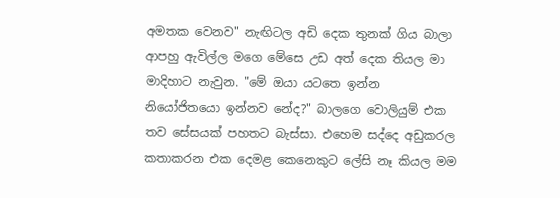අමතක වෙනව" නැඟිටල අඩි දෙක තුනක් ගිය බාලා ආපහු ඇවිල්ල මගෙ මේසෙ උඩ අත් දෙක තියල මා මාදිහාට නැවුන. "මේ ඔයා යටතෙ ඉන්න නියෝජිතයො ඉන්නව නේද?" බාලගෙ වොලියුම් එක තව සේසයක් පහතට බැස්සා. එහෙම සද්දෙ අඩුකරල කතාකරන එක දෙමළ කෙනෙකුට ලේසි නෑ කියල මම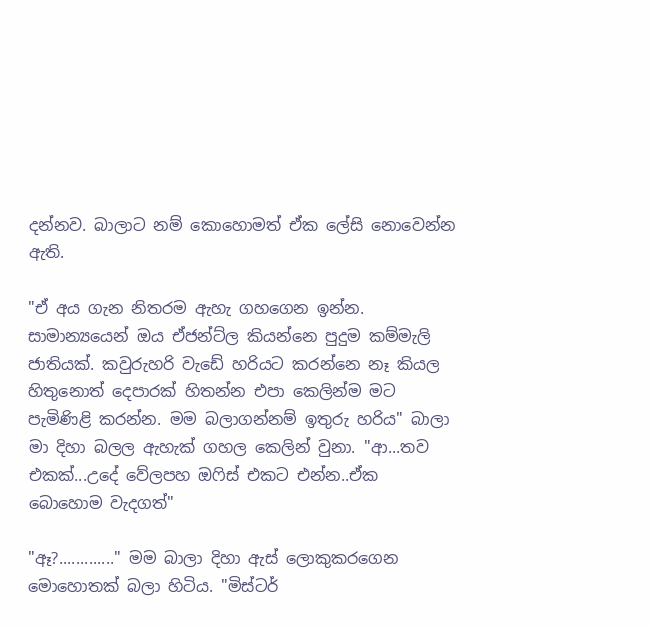දන්නව. බාලාට නම් කොහොමත් ඒක ලේසි නොවෙන්න ඇති.

"ඒ අය ගැන නිතරම ඇහැ ගහගෙන ඉන්න. සාමාන්‍යයෙන් ඔය ඒජන්ට්ල කියන්නෙ පුදුම කම්මැලි ජාතියක්. කවුරුහරි වැඩේ හරියට කරන්නෙ නෑ කියල හිතුනොත් දෙපාරක් හිතන්න එපා කෙලින්ම මට පැමිණිළි කරන්න. මම බලාගන්නම් ඉතුරු හරිය" බාලා මා දිහා බලල ඇහැක් ගහල කෙලින් වුනා. "ආ...තව එකක්...උදේ වේලපහ ඔෆිස් එකට එන්න..ඒක බොහොම වැදගත්"

"ඈ?............." මම බාලා දිහා ඇස් ලොකුකරගෙන මොහොතක් බලා හිටිය. "මිස්ටර්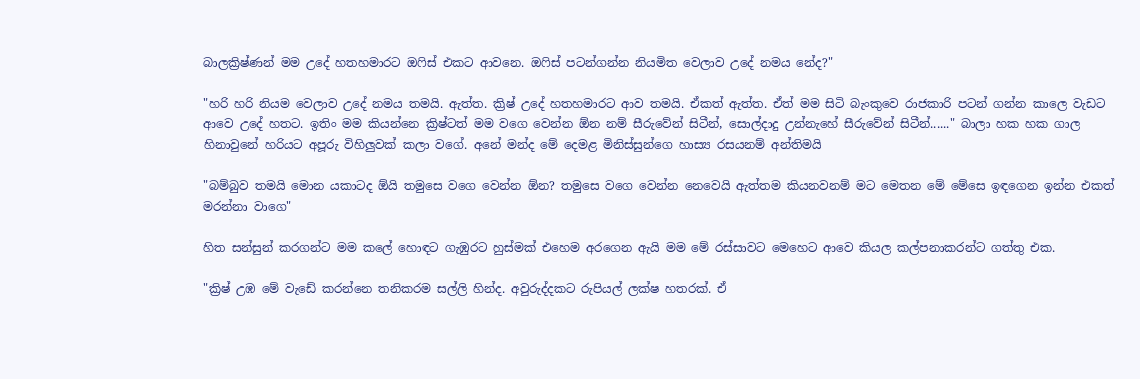බාලක්‍රිෂ්ණන් මම උදේ හතහමාරට ඔෆිස් එකට ආවනෙ. ඔෆිස් පටන්ගන්න නියමිත වෙලාව උදේ නමය නේද?"

"හරි හරි නියම වෙලාව උදේ නමය තමයි. ඇත්ත. ක්‍රිෂ් උදේ හතහමාරට ආව තමයි. ඒකත් ඇත්ත. ඒත් මම සිටි බැංකුවෙ රාජකාරි පටන් ගන්න කාලෙ වැඩට ආවෙ උදේ හතට. ඉතිං මම කියන්නෙ ක්‍රිෂ්ටත් මම වගෙ වෙන්න ඕන නම් සීරුවේන් සිටීන්, සොල්දාදු උන්නැහේ සීරුවේන් සිටීන්......" බාලා හක හක ගාල හිනාවුනේ හරියට අපූරු විහිලුවක් කලා වගේ. අනේ මන්ද මේ දෙමළ මිනිස්සුන්ගෙ හාස්‍ය රසයනම් අන්තිමයි

"බම්බුව තමයි මොන යකාටද ඕයි තමුසෙ වගෙ වෙන්න ඕන? තමුසෙ වගෙ වෙන්න නෙවෙයි ඇත්තම කියනවනම් මට මෙතන මේ මේසෙ ඉඳගෙන ඉන්න එකත් මරන්නා වාගෙ"

හිත සන්සුන් කරගන්ට මම කලේ හොඳට ගැඹුරට හුස්මක් එහෙම අරගෙන ඇයි මම මේ රස්සාවට මෙහෙට ආවෙ කියල කල්පනාකරන්ට ගත්තු එක.

"ක්‍රිෂ් උඹ මේ වැඩේ කරන්නෙ තනිකරම සල්ලි හින්ද. අවුරුද්දකට රුපියල් ලක්ෂ හතරක්. ඒ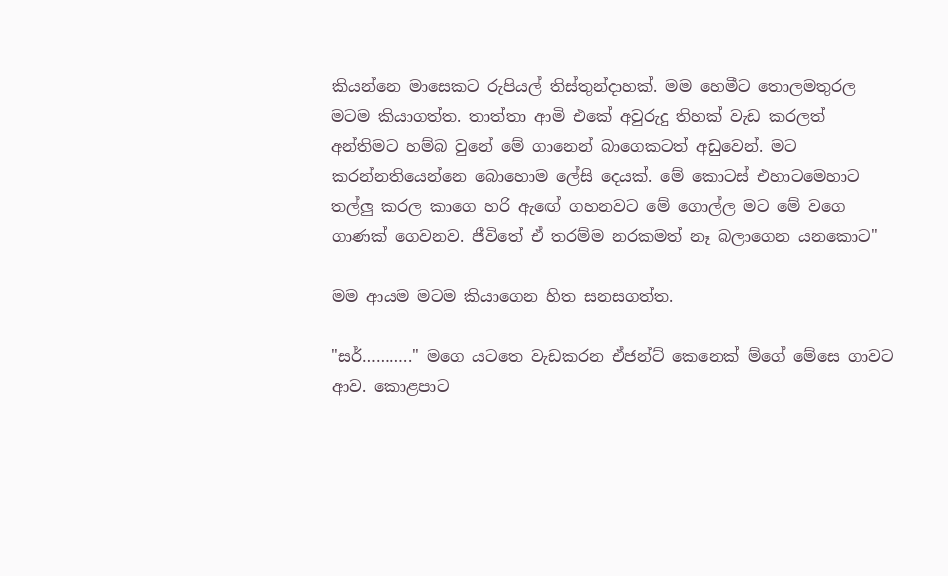කියන්නෙ මාසෙකට රුපියල් තිස්තුන්දාහක්. මම හෙමීට තොලමතුරල මටම කියාගත්ත. තාත්තා ආමි එකේ අවුරුදු තිහක් වැඩ කරලත් අන්තිමට හම්බ වුනේ මේ ගානෙන් බාගෙකටත් අඩුවෙන්. මට කරන්නතියෙන්නෙ බොහොම ලේසි දෙයක්. මේ කොටස් එහාටමෙහාට තල්ලු කරල කාගෙ හරි ඇඟේ ගහනවට මේ ගොල්ල මට මේ වගෙ ගාණක් ගෙවනව. ජීවිතේ ඒ තරම්ම නරකමත් නෑ බලාගෙන යනකොට"

මම ආයම මටම කියාගෙන හිත සනසගත්ත.

"සර්……….." මගෙ යටතෙ වැඩකරන ඒජන්ට් කෙනෙක් ම්ගේ මේසෙ ගාවට ආව. කොළපාට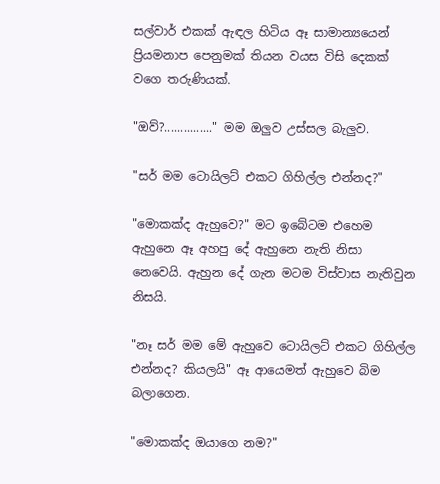සල්වාර් එකක් ඇඳල හිටිය ඈ සාමාන්‍යයෙන් ප්‍රියමනාප පෙනුමක් තියන වයස විසි දෙකක් වගෙ තරුණියක්.

"ඔව්?..............." මම ඔලුව උස්සල බැලුව.

"සර් මම ටොයිලට් එකට ගිහිල්ල එන්නද?"

"මොකක්ද ඇහුවෙ?" මට ඉබේටම එහෙම ඇහුනෙ ඈ අහපු දේ ඇහුනෙ නැති නිසා නෙවෙයි. ඇහුන දේ ගැන මටම විස්වාස නැතිවුන නිසයි.

"නෑ සර් මම මේ ඇහුවෙ ටොයිලට් එකට ගිහිල්ල එන්නද? කියලයි" ඈ ආයෙමත් ඇහුවෙ බිම බලාගෙන.

"මොකක්ද ඔයාගෙ නම?"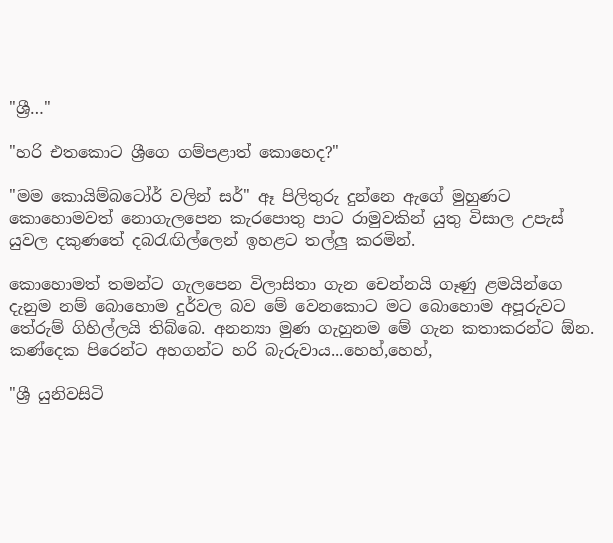"ශ්‍රී…"

"හරි එතකොට ශ්‍රීගෙ ගම්පළාත් කොහෙද?"

"මම කොයිම්බටෝර් වලින් සර්" ඈ පිලිතුරු දුන්නෙ ඇගේ මුහුණට කොහොමවත් නොගැලපෙන කැරපොතු පාට රාමුවකින් යුතු විසාල උපැස් යුවල දකුණතේ දබරැඟිල්ලෙන් ඉහළට තල්ලු කරමින්.

කොහොමත් තමන්ට ගැලපෙන විලාසිතා ගැන චෙන්නයි ගෑණු ළමයින්ගෙ දැනුම නම් බොහොම දුර්වල බව මේ වෙනකොට මට බොහොම අපූරුවට තේරුම් ගිහිල්ලයි තිබ්බෙ. අනන්‍යා මුණ ගැහුනම මේ ගැන කතාකරන්ට ඕන. කණ්දෙක පිරෙන්ට අහගන්ට හරි බැරුවාය...හෙහ්,හෙහ්,

"ශ්‍රී යුනිවසිටි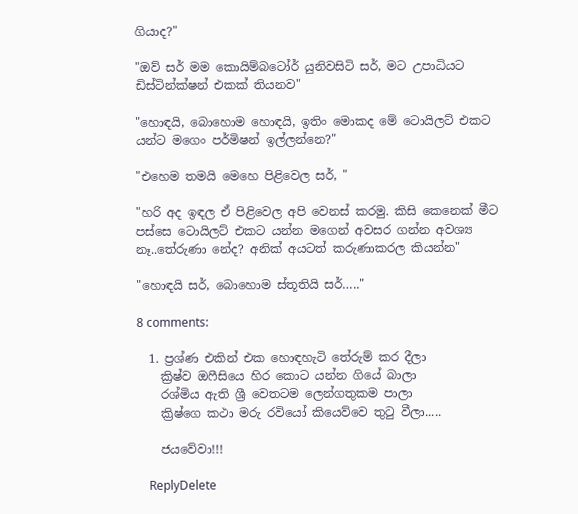ගියාද?"

"ඔව් සර් මම කොයිම්බටෝර් යුනිවසිටි සර්, මට උපාධියට ඩිස්ටින්ක්ෂන් එකක් තියනව"

"හොඳයි, බොහොම හොඳයි, ඉතිං මොකද මේ ටොයිලට් එකට යන්ට මගෙං පර්මිෂන් ඉල්ලන්නෙ?"

"එහෙම තමයි මෙහෙ පිළිවෙල සර්, "

"හරි අද ඉඳල ඒ පිළිවෙල අපි වෙනස් කරමු. කිසි කෙනෙක් මීට පස්සෙ ටොයිලට් එකට යන්න මගෙන් අවසර ගන්න අවශ්‍ය නෑ..තේරුණා නේද? අනික් අයටත් කරුණාකරල කියන්න"

"හොඳයි සර්, බොහොම ස්තූතියි සර්….."

8 comments:

  1. ප්‍රශ්ණ එකින් එක හොඳහැටි තේරුම් කර දීලා
    ක්‍රිෂ්ව ඔෆීසියෙ හිර කොට යන්න ගියේ බාලා
    රශ්මිය ඇති ශ්‍රී වෙතටම ලෙන්ගතුකම පාලා
    ක්‍රිෂ්ගෙ කථා මරු රවියෝ කියෙව්වෙ තුටු වීලා.....

    ජයවේවා!!!

    ReplyDelete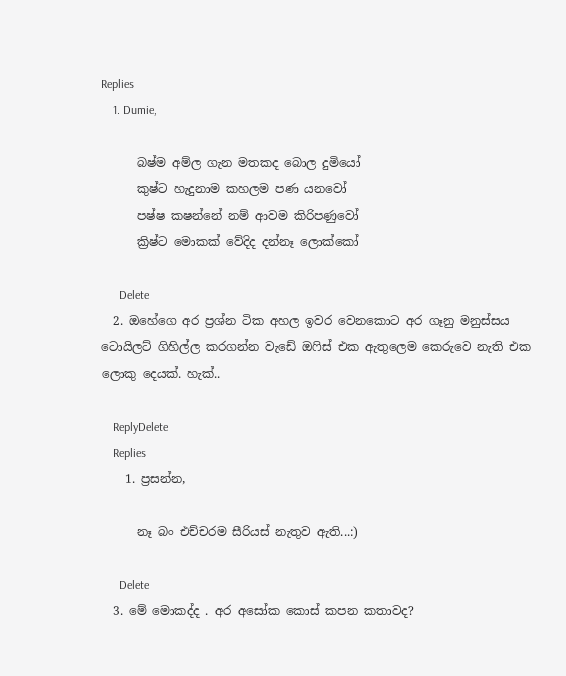Replies
    1. Dumie,

      බෂ්ම අම්ල ගැන මතකද බොල දුමියෝ
      කුෂ්ට හැදුනාම කහලම පණ යනවෝ
      පෂ්ෂ කෂන්නේ නම් ආවම කිරිපණුවෝ
      ක්‍රිෂ්ට මොකක් වේදිද දන්නෑ ලොක්කෝ

      Delete
  2. ඔහේගෙ අර ප්‍රශ්න ටික අහල ඉවර වෙනකොට අර ගෑනු මනුස්සය ටොයිලට් ගිහිල්ල කරගන්න වැඩේ ඔෆිස් එක ඇතුලෙම කෙරුවෙ නැති එක ලොකු දෙයක්. හැක්..

    ReplyDelete
    Replies
    1. ප්‍රසන්න,

      නෑ බං එච්චරම සීරියස් නැතුව ඇති...:)

      Delete
  3. මේ මොකද්ද . අර අසෝක කොස් කපන කතාවද?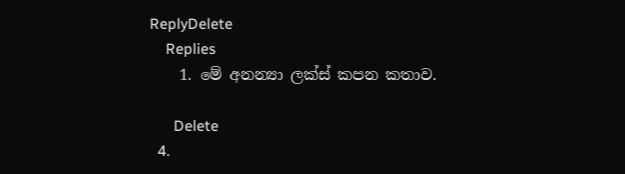ReplyDelete
    Replies
    1. මේ අනන්‍යා ලක්ස් කපන කතාව.

      Delete
  4.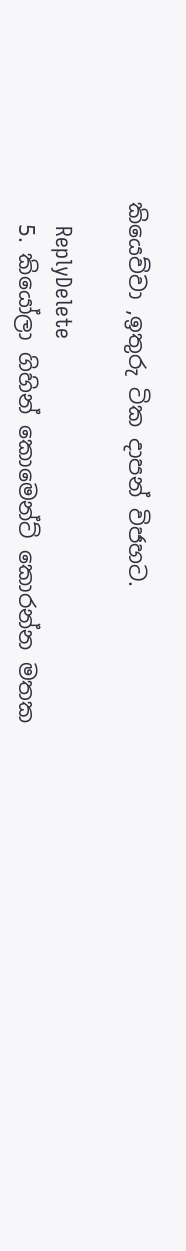කියෙව්වා ,ඉතුරු ටික දාපන් විජහට.

    ReplyDelete
  5. කියෝලා ගිහින් කොමෙන්ට් කොරන්න මතක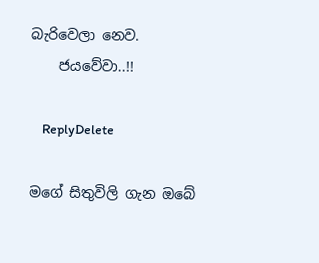බැරිවෙලා නෙව.
    ජයවේවා..!!

    ReplyDelete

මගේ සිතුවිලි ගැන ඔබේ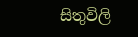සිතුවිලි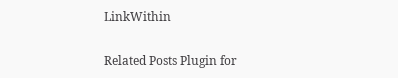LinkWithin

Related Posts Plugin for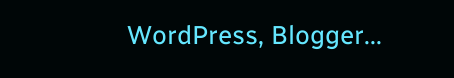WordPress, Blogger...